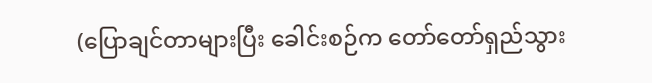(ပြောချင်တာများပြီး ခေါင်းစဉ်က တော်တော်ရှည်သွား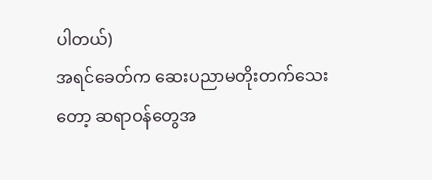ပါတယ်)
အရင်ခေတ်က ဆေးပညာမတိုးတက်သေးတော့ ဆရာဝန်တွေအ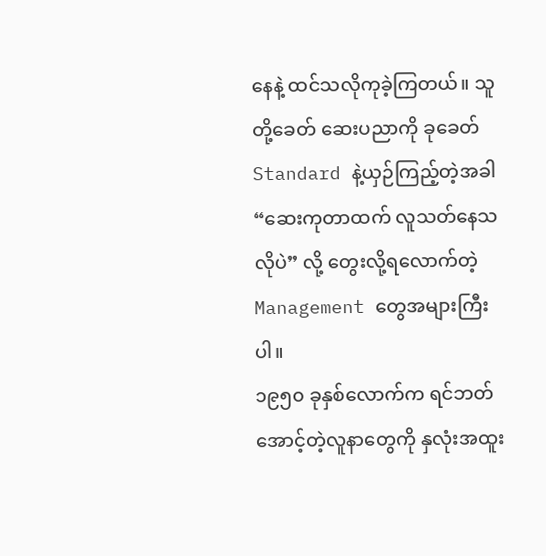နေနဲ့ ထင်သလိုကုခဲ့ကြတယ်။ သူတို့ခေတ် ဆေးပညာကို ခုခေတ် Standard နဲ့ယှဉ်ကြည့်တဲ့အခါ “ဆေးကုတာထက် လူသတ်နေသလိုပဲ” လို့ တွေးလို့ရလောက်တဲ့ Management တွေအများကြီးပါ။
၁၉၅၀ ခုနှစ်လောက်က ရင်ဘတ်အောင့်တဲ့လူနာတွေကို နှလုံးအထူး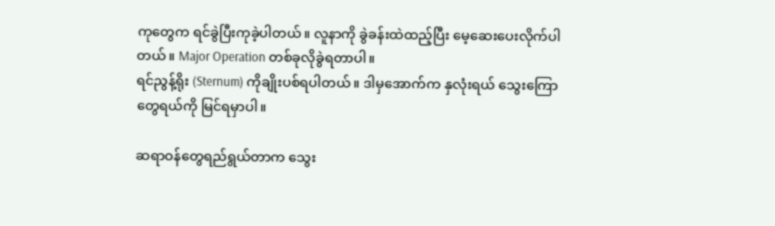ကုတွေက ရင်ခွဲပြီးကုခဲ့ပါတယ်။ လူနာကို ခွဲခန်းထဲထည့်ပြီး မေ့ဆေးပေးလိုက်ပါတယ်။ Major Operation တစ်ခုလိုခွဲရတာပါ။
ရင်ညွန့်ရိုး (Sternum) ကိုချိုးပစ်ရပါတယ်။ ဒါမှအောက်က နှလုံးရယ် သွေးကြောတွေရယ်ကို မြင်ရမှာပါ။

ဆရာဝန်တွေရည်ရွယ်တာက သွေး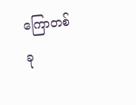ကြောတစ်ခု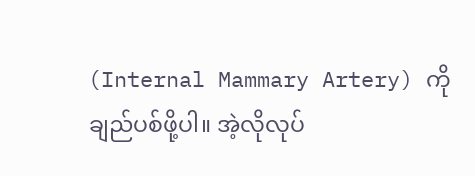(Internal Mammary Artery) ကို ချည်ပစ်ဖို့ပါ။ အဲ့လိုလုပ်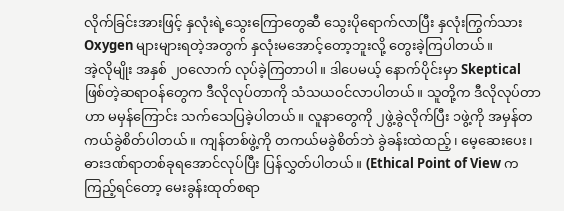လိုက်ခြင်းအားဖြင့် နှလုံးရဲ့သွေးကြောတွေဆီ သွေးပိုရောက်လာပြီး နှလုံးကြွက်သား Oxygen များများရတဲ့အတွက် နှလုံးမအောင့်တော့ဘူးလို့ တွေးခဲ့ကြပါတယ်။
အဲ့လိုမျိုး အနှစ် ၂ဝလောက် လုပ်ခဲ့ကြတာပါ။ ဒါပေမယ့် နောက်ပိုင်းမှာ Skeptical ဖြစ်တဲ့ဆရာဝန်တွေက ဒီလိုလုပ်တာကို သံသယဝင်လာပါတယ်။ သူတို့က ဒီလိုလုပ်တာဟာ မမှန်ကြောင်း သက်သေပြခဲ့ပါတယ်။ လူနာတွေကို ၂ဖွဲ့ခွဲလိုက်ပြီး ၁ဖွဲ့ကို အမှန်တကယ်ခွဲစိတ်ပါတယ်။ ကျန်တစ်ဖွဲ့ကို တကယ်မခွဲစိတ်ဘဲ ခွဲခန်းထဲထည့်၊ မေ့ဆေးပေး၊ ဓားဒဏ်ရာတစ်ခုရအောင်လုပ်ပြီး ပြန်လွှတ်ပါတယ်။ (Ethical Point of View က ကြည့်ရင်တော့ မေးခွန်းထုတ်စရာ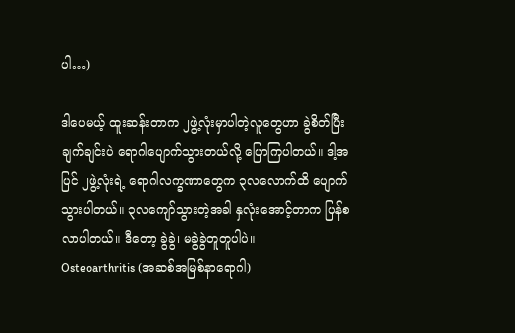ပါ…)

ဒါပေမယ့် ထူးဆန်းတာက ၂ဖွဲ့လုံးမှာပါတဲ့လူတွေဟာ ခွဲစိတ်ပြီးချက်ချင်းပဲ ရောဂါပျောက်သွားတယ်လို့ ပြောကြပါတယ်။ ဒါ့အပြင် ၂ဖွဲ့လုံးရဲ့ ရောဂါလက္ခဏာတွေက ၃လလောက်ထိ ပျောက်သွားပါတယ်။ ၃လကျော်သွားတဲ့အခါ နှလုံးအောင့်တာက ပြန်စလာပါတယ်။ ဒီတော့ ခွဲခွဲ၊ မခွဲခွဲတူတူပါပဲ။
Osteoarthritis (အဆစ်အမြစ်နာရောဂါ)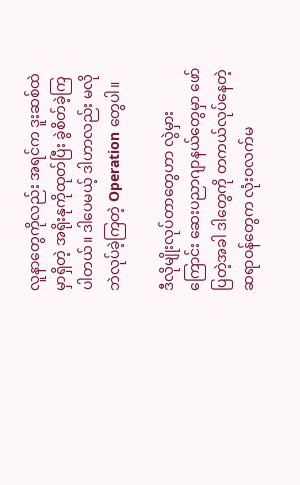လူနာတွေကိုလည်း အရင်က ဒူးဆစ်ထဲမှာရှိတဲ့ အရိုးနုကိုထုတ်ပြီး ခွဲစိတ်ခဲ့ကြပါတယ်။ ဒါပေမယ့် ဒါဟာလည်း မလိုဘဲလုပ်ခဲ့ကြတဲ့ Operation တွေပါ။

ဒီလိုမျိုးလုပ်တာတွေဟာ လွဲမှားကြောင်း ဆေးပညာဂျာနယ်တွေမှာ ဖော်ပြတဲ့အခါ ဒါတွေကို တကယ်လုပ်နေတဲ့ ဆရာဝန်တွေက လုံးဝလက်မ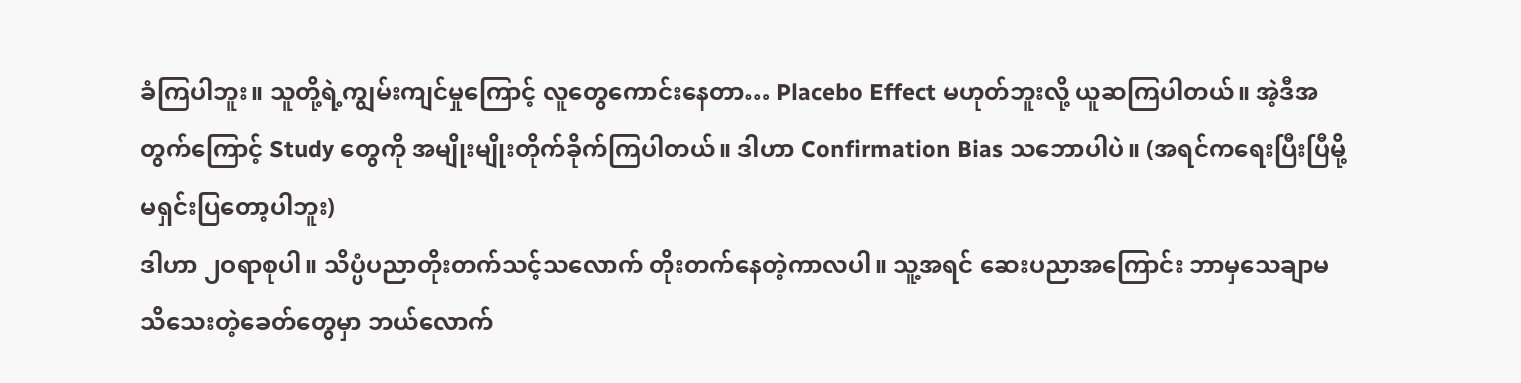ခံကြပါဘူး။ သူတို့ရဲ့ကျွမ်းကျင်မှုကြောင့် လူတွေကောင်းနေတာ… Placebo Effect မဟုတ်ဘူးလို့ ယူဆကြပါတယ်။ အဲ့ဒီအတွက်ကြောင့် Study တွေကို အမျိုးမျိုးတိုက်ခိုက်ကြပါတယ်။ ဒါဟာ Confirmation Bias သဘောပါပဲ။ (အရင်ကရေးပြီးပြီမို့ မရှင်းပြတော့ပါဘူး)
ဒါဟာ ၂ဝရာစုပါ။ သိပ္ပံပညာတိုးတက်သင့်သလောက် တိုးတက်နေတဲ့ကာလပါ။ သူ့အရင် ဆေးပညာအကြောင်း ဘာမှသေချာမသိသေးတဲ့ခေတ်တွေမှာ ဘယ်လောက်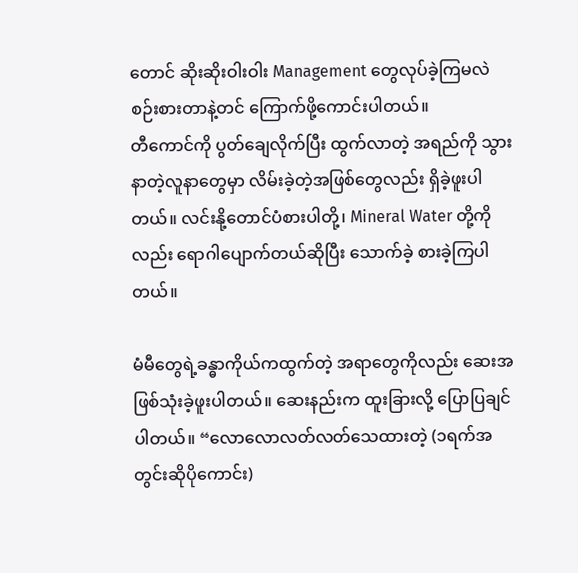တောင် ဆိုးဆိုးဝါးဝါး Management တွေလုပ်ခဲ့ကြမလဲ စဉ်းစားတာနဲ့တင် ကြောက်ဖို့ကောင်းပါတယ်။
တီကောင်ကို ပွတ်ချေလိုက်ပြီး ထွက်လာတဲ့ အရည်ကို သွားနာတဲ့လူနာတွေမှာ လိမ်းခဲ့တဲ့အဖြစ်တွေလည်း ရှိခဲ့ဖူးပါတယ်။ လင်းနို့တောင်ပံစားပါတို့၊ Mineral Water တို့ကိုလည်း ရောဂါပျောက်တယ်ဆိုပြီး သောက်ခဲ့ စားခဲ့ကြပါတယ်။

မံမီတွေရဲ့ခန္ဓာကိုယ်ကထွက်တဲ့ အရာတွေကိုလည်း ဆေးအဖြစ်သုံးခဲ့ဖူးပါတယ်။ ဆေးနည်းက ထူးခြားလို့ ပြောပြချင်ပါတယ်။ “လောလောလတ်လတ်သေထားတဲ့ (၁ရက်အတွင်းဆိုပိုကောင်း)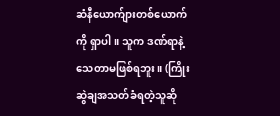ဆံနီယောက်ျားတစ်ယောက်ကို ရှာပါ။ သူက ဒဏ်ရာနဲ့သေတာမဖြစ်ရဘူး။ (ကြိုးဆွဲချအသတ်ခံရတဲ့သူဆို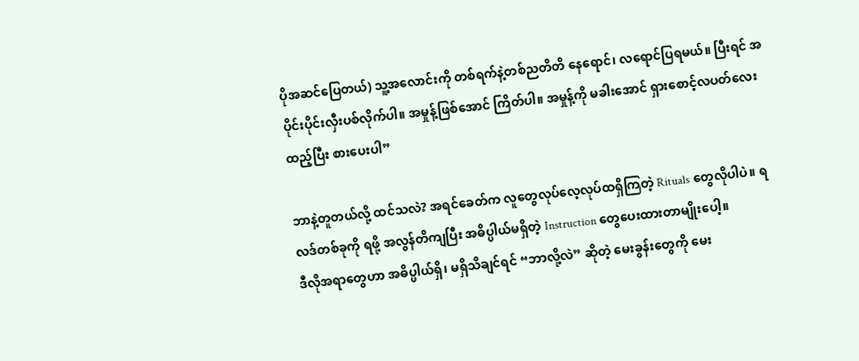ပိုအဆင်ပြေတယ်) သူ့အလောင်းကို တစ်ရက်နဲ့တစ်ညတိတိ နေရောင်၊ လရောင်ပြရမယ်။ ပြီးရင် အပိုင်းပိုင်းလှီးပစ်လိုက်ပါ။ အမှုန့်ဖြစ်အောင် ကြိတ်ပါ။ အမှုန့်ကို မခါးအောင် ရှားစောင့်လပတ်လေးထည့်ပြီး စားပေးပါ”

ဘာနဲ့တူတယ်လို့ ထင်သလဲ? အရင်ခေတ်က လူတွေလုပ်လေ့လုပ်ထရှိကြတဲ့ Rituals တွေလိုပါပဲ။ ရလဒ်တစ်ခုကို ရဖို့ အလွန်တိကျပြီး အဓိပ္ပါယ်မရှိတဲ့ Instruction တွေပေးထားတာမျိုးပေါ့။
ဒီလိုအရာတွေဟာ အဓိပ္ပါယ်ရှိ၊ မရှိသိချင်ရင် “ဘာလို့လဲ” ဆိုတဲ့ မေးခွန်းတွေကို မေး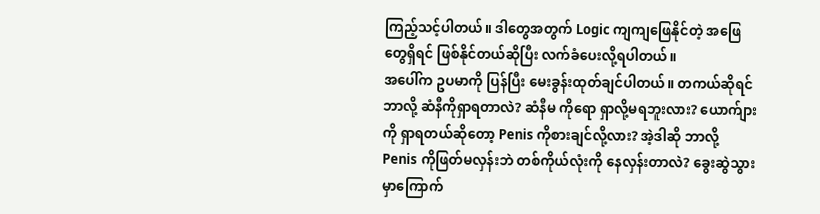ကြည့်သင့်ပါတယ်။ ဒါတွေအတွက် Logic ကျကျဖြေနိုင်တဲ့ အဖြေတွေရှိရင် ဖြစ်နိုင်တယ်ဆိုပြီး လက်ခံပေးလို့ရပါတယ်။
အပေါ်က ဥပမာကို ပြန်ပြီး မေးခွန်းထုတ်ချင်ပါတယ်။ တကယ်ဆိုရင် ဘာလို့ ဆံနီကိုရှာရတာလဲ? ဆံနီမ ကိုရော ရှာလို့မရဘူးလား? ယောက်ျားကို ရှာရတယ်ဆိုတော့ Penis ကိုစားချင်လို့လား? အဲ့ဒါဆို ဘာလို့ Penis ကိုဖြတ်မလှန်းဘဲ တစ်ကိုယ်လုံးကို နေလှန်းတာလဲ? ခွေးဆွဲသွားမှာကြောက်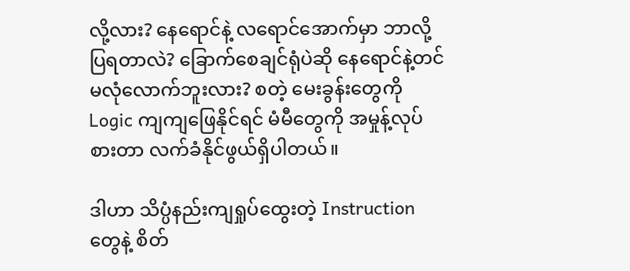လို့လား? နေရောင်နဲ့ လရောင်အောက်မှာ ဘာလို့ပြရတာလဲ? ခြောက်စေချင်ရုံပဲဆို နေရောင်နဲ့တင် မလုံလောက်ဘူးလား? စတဲ့ မေးခွန်းတွေကို Logic ကျကျဖြေနိုင်ရင် မံမီတွေကို အမှုန့်လုပ်စားတာ လက်ခံနိုင်ဖွယ်ရှိပါတယ်။

ဒါဟာ သိပ္ပံနည်းကျရှုပ်ထွေးတဲ့ Instruction တွေနဲ့ စိတ်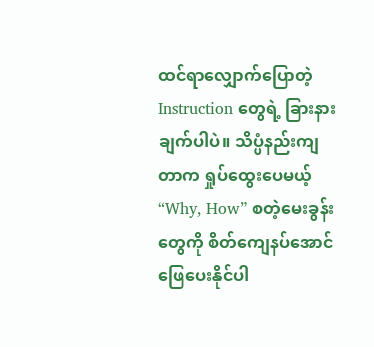ထင်ရာလျှောက်ပြောတဲ့ Instruction တွေရဲ့ ခြားနားချက်ပါပဲ။ သိပ္ပံနည်းကျတာက ရှုပ်ထွေးပေမယ့် “Why, How” စတဲ့မေးခွန်းတွေကို စိတ်ကျေနပ်အောင် ဖြေပေးနိုင်ပါ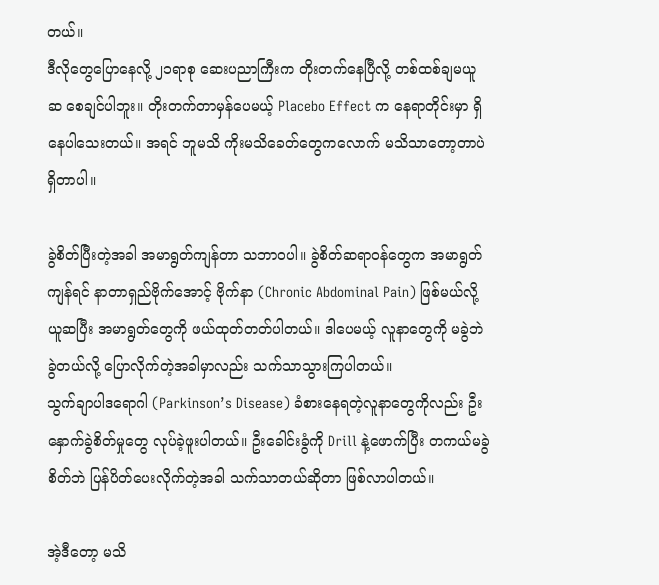တယ်။
ဒီလိုတွေပြောနေလို့ ၂၁ရာစု ဆေးပညာကြီးက တိုးတက်နေပြီလို့ တစ်ထစ်ချမယူဆ စေချင်ပါဘူး။ တိုးတက်တာမှန်ပေမယ့် Placebo Effect က နေရာတိုင်းမှာ ရှိနေပါသေးတယ်။ အရင် ဘူမသိ ကိုးမသိခေတ်တွေကလောက် မသိသာတော့တာပဲ ရှိတာပါ။

ခွဲစိတ်ပြီးတဲ့အခါ အမာရွတ်ကျန်တာ သဘာဝပါ။ ခွဲစိတ်ဆရာဝန်တွေက အမာရွတ်ကျန်ရင် နာတာရှည်ဗိုက်အောင့် ဗိုက်နာ (Chronic Abdominal Pain) ဖြစ်မယ်လို့ ယူဆပြီး အမာရွတ်တွေကို ဖယ်ထုတ်တတ်ပါတယ်။ ဒါပေမယ့် လူနာတွေကို မခွဲဘဲ ခွဲတယ်လို့ ပြောလိုက်တဲ့အခါမှာလည်း သက်သာသွားကြပါတယ်။
သွက်ချာပါဒရောဂါ (Parkinson’s Disease) ခံစားနေရတဲ့လူနာတွေကိုလည်း ဦးနှောက်ခွဲစိတ်မှုတွေ လုပ်ခဲ့ဖူးပါတယ်။ ဦးခေါင်းခွံကို Drill နဲ့ဖောက်ပြီး တကယ်မခွဲစိတ်ဘဲ ပြန်ပိတ်ပေးလိုက်တဲ့အခါ သက်သာတယ်ဆိုတာ ဖြစ်လာပါတယ်။

အဲ့ဒီတော့ မသိ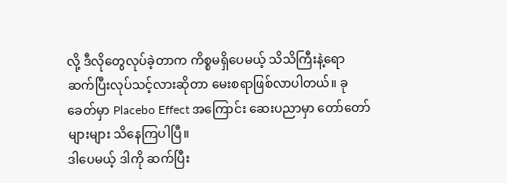လို့ ဒီလိုတွေလုပ်ခဲ့တာက ကိစ္စမရှိပေမယ့် သိသိကြီးနဲ့ရော ဆက်ပြီးလုပ်သင့်လားဆိုတာ မေးစရာဖြစ်လာပါတယ်။ ခုခေတ်မှာ Placebo Effect အကြောင်း ဆေးပညာမှာ တော်တော်များများ သိနေကြပါပြီ။
ဒါပေမယ့် ဒါကို ဆက်ပြီး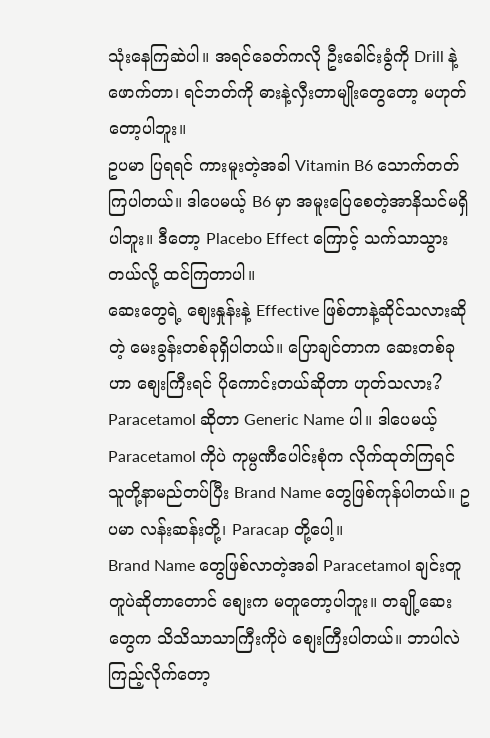သုံးနေကြဆဲပါ။ အရင်ခေတ်ကလို ဦးခေါင်းခွံကို Drill နဲ့ဖောက်တာ၊ ရင်ဘတ်ကို ဓားနဲ့လှီးတာမျိုးတွေတော့ မဟုတ်တော့ပါဘူး။
ဥပမာ ပြရရင် ကားမူးတဲ့အခါ Vitamin B6 သောက်တတ်ကြပါတယ်။ ဒါပေမယ့် B6 မှာ အမူးပြေစေတဲ့အာနိသင်မရှိပါဘူး။ ဒီတော့ Placebo Effect ကြောင့် သက်သာသွားတယ်လို့ ထင်ကြတာပါ။
ဆေးတွေရဲ့ စျေးနှုန်းနဲ့ Effective ဖြစ်တာနဲ့ဆိုင်သလားဆိုတဲ့ မေးခွန်းတစ်ခုရှိပါတယ်။ ပြောချင်တာက ဆေးတစ်ခုဟာ စျေးကြီးရင် ပိုကောင်းတယ်ဆိုတာ ဟုတ်သလား?
Paracetamol ဆိုတာ Generic Name ပါ။ ဒါပေမယ့် Paracetamol ကိုပဲ ကုမ္ပဏီပေါင်းစုံက လိုက်ထုတ်ကြရင် သူတို့နာမည်တပ်ပြီး Brand Name တွေဖြစ်ကုန်ပါတယ်။ ဥပမာ လန်းဆန်းတို့၊ Paracap တို့ပေါ့။
Brand Name တွေဖြစ်လာတဲ့အခါ Paracetamol ချင်းတူတူပဲဆိုတာတောင် စျေးက မတူတော့ပါဘူး။ တချို့ဆေးတွေက သိသိသာသာကြီးကိုပဲ စျေးကြီးပါတယ်။ ဘာပါလဲကြည့်လိုက်တော့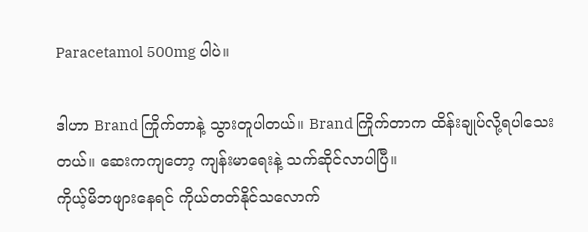Paracetamol 500mg ပါပဲ။

ဒါဟာ Brand ကြိုက်တာနဲ့ သွားတူပါတယ်။ Brand ကြိုက်တာက ထိန်းချုပ်လို့ရပါသေးတယ်။ ဆေးကကျတော့ ကျန်းမာရေးနဲ့ သက်ဆိုင်လာပါပြီ။
ကိုယ့်မိဘဖျားနေရင် ကိုယ်တတ်နိုင်သလောက်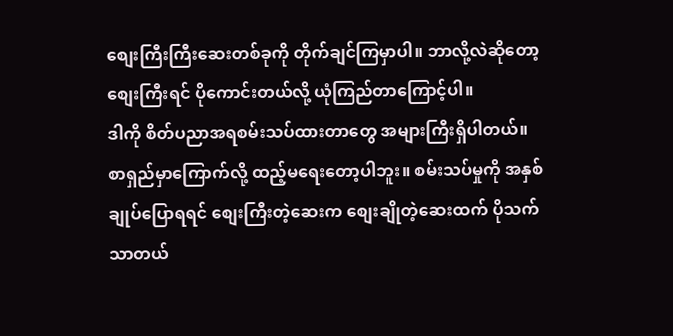စျေးကြီးကြီးဆေးတစ်ခုကို တိုက်ချင်ကြမှာပါ။ ဘာလို့လဲဆိုတော့ စျေးကြီးရင် ပိုကောင်းတယ်လို့ ယုံကြည်တာကြောင့်ပါ။
ဒါကို စိတ်ပညာအရစမ်းသပ်ထားတာတွေ အများကြီးရှိပါတယ်။ စာရှည်မှာကြောက်လို့ ထည့်မရေးတော့ပါဘူး။ စမ်းသပ်မှုကို အနှစ်ချုပ်ပြောရရင် စျေးကြီးတဲ့ဆေးက စျေးချိုတဲ့ဆေးထက် ပိုသက်သာတယ်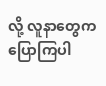လို့ လူနာတွေက ပြောကြပါ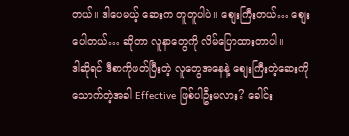တယ်။ ဒါပေမယ့် ဆေးက တူတူပါပဲ။ စျေးကြီးတယ်… စျေးပေါတယ်… ဆိုတာ လူနာတွေကို လိမ်ပြောထားတာပါ။
ဒါဆိုရင် ဒီစာကိုဖတ်ပြီးတဲ့ လူတွေအနေနဲ့ စျေးကြီးတဲ့ဆေးကို သောက်တဲ့အခါ Effective ဖြစ်ပါဦးမလား? ခေါင်း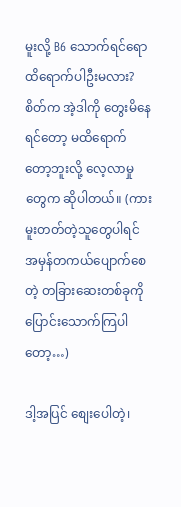မူးလို့ B6 သောက်ရင်ရော ထိရောက်ပါဦးမလား? စိတ်က အဲ့ဒါကို တွေးမိနေရင်တော့ မထိရောက်တော့ဘူးလို့ လေ့လာမှုတွေက ဆိုပါတယ်။ (ကားမူးတတ်တဲ့သူတွေပါရင် အမှန်တကယ်ပျောက်စေတဲ့ တခြားဆေးတစ်ခုကို ပြောင်းသောက်ကြပါတော့…)

ဒါ့အပြင် စျေးပေါတဲ့၊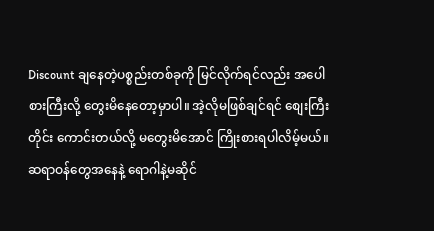Discount ချနေတဲ့ပစ္စည်းတစ်ခုကို မြင်လိုက်ရင်လည်း အပေါစားကြီးလို့ တွေးမိနေတော့မှာပါ။ အဲ့လိုမဖြစ်ချင်ရင် စျေးကြီးတိုင်း ကောင်းတယ်လို့ မတွေးမိအောင် ကြိုးစားရပါလိမ့်မယ်။
ဆရာဝန်တွေအနေနဲ့ ရောဂါနဲ့မဆိုင်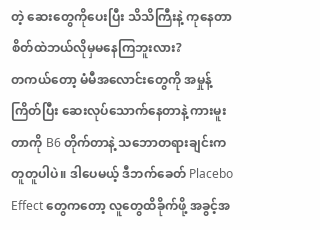တဲ့ ဆေးတွေကိုပေးပြီး သိသိကြီးနဲ့ ကုနေတာ စိတ်ထဲဘယ်လိုမှမနေကြဘူးလား?
တကယ်တော့ မံမီအလောင်းတွေကို အမှုန့်ကြိတ်ပြီး ဆေးလုပ်သောက်နေတာနဲ့ ကားမူးတာကို B6 တိုက်တာနဲ့ သဘောတရားချင်းက တူတူပါပဲ။ ဒါပေမယ့် ဒီဘက်ခေတ် Placebo Effect တွေကတော့ လူတွေထိခိုက်ဖို့ အခွင့်အ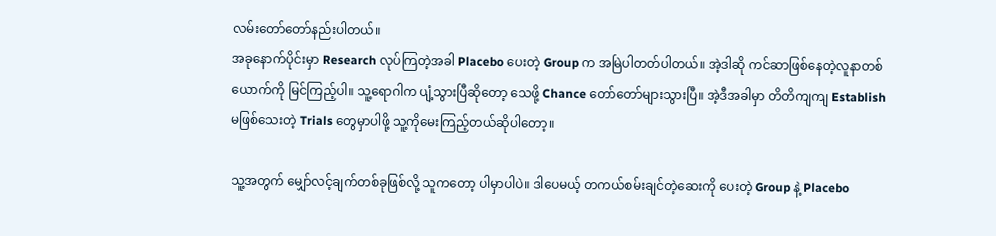လမ်းတော်တော်နည်းပါတယ်။
အခုနောက်ပိုင်းမှာ Research လုပ်ကြတဲ့အခါ Placebo ပေးတဲ့ Group က အမြဲပါတတ်ပါတယ်။ အဲ့ဒါဆို ကင်ဆာဖြစ်နေတဲ့လူနာတစ်ယောက်ကို မြင်ကြည့်ပါ။ သူ့ရောဂါက ပျံ့သွားပြီဆိုတော့ သေဖို့ Chance တော်တော်များသွားပြီ။ အဲ့ဒီအခါမှာ တိတိကျကျ Establish မဖြစ်သေးတဲ့ Trials တွေမှာပါဖို့ သူ့ကိုမေးကြည့်တယ်ဆိုပါတော့။

သူ့အတွက် မျှော်လင့်ချက်တစ်ခုဖြစ်လို့ သူကတော့ ပါမှာပါပဲ။ ဒါပေမယ့် တကယ်စမ်းချင်တဲ့ဆေးကို ပေးတဲ့ Group နဲ့ Placebo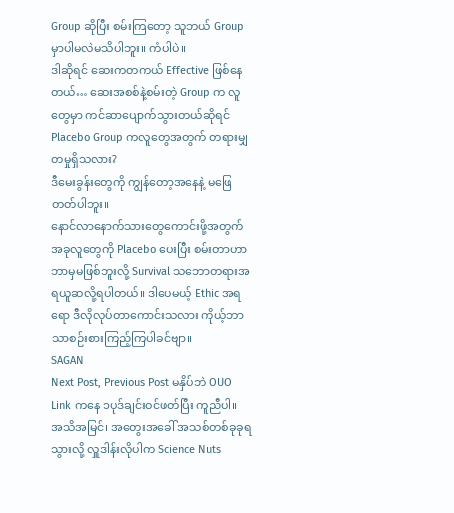Group ဆိုပြီး စမ်းကြတော့ သူဘယ် Group မှာပါမလဲမသိပါဘူး။ ကံပါပဲ။
ဒါဆိုရင် ဆေးကတကယ် Effective ဖြစ်နေတယ်… ဆေးအစစ်နဲ့စမ်းတဲ့ Group က လူတွေမှာ ကင်ဆာပျောက်သွားတယ်ဆိုရင် Placebo Group ကလူတွေအတွက် တရားမျှတမှုရှိသလား?
ဒီမေးခွန်းတွေကို ကျွန်တော့အနေနဲ့ မဖြေတတ်ပါဘူး။
နောင်လာနောက်သားတွေကောင်းဖို့အတွက် အခုလူတွေကို Placebo ပေးပြီး စမ်းတာဟာ ဘာမှမဖြစ်ဘူးလို့ Survival သဘောတရားအရယူဆလို့ရပါတယ်။ ဒါပေမယ့် Ethic အရရော ဒီလိုလုပ်တာကောင်းသလား ကိုယ့်ဘာသာစဉ်းစားကြည့်ကြပါခင်ဗျာ။
SAGAN
Next Post, Previous Post မနှိပ်ဘဲ OUO Link ကနေ ၁ပုဒ်ချင်းဝင်ဖတ်ပြီး ကူညီပါ။
အသိအမြင်၊ အတွေးအခေါ် အသစ်တစ်ခုခုရသွားလို့ လှူဒါန်းလိုပါက Science Nuts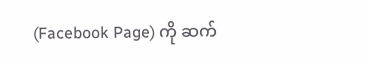(Facebook Page) ကို ဆက်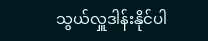သွယ်လှူဒါန်းနိုင်ပါ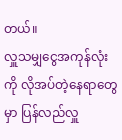တယ်။
လှူသမျှငွေအကုန်လုံးကို လိုအပ်တဲ့နေရာတွေမှာ ပြန်လည်လှူ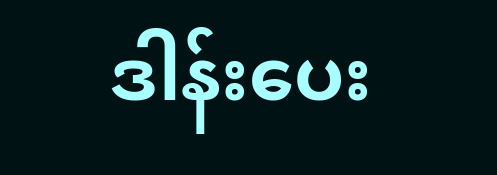ဒါန်းပေး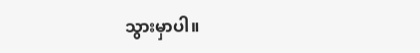သွားမှာပါ။